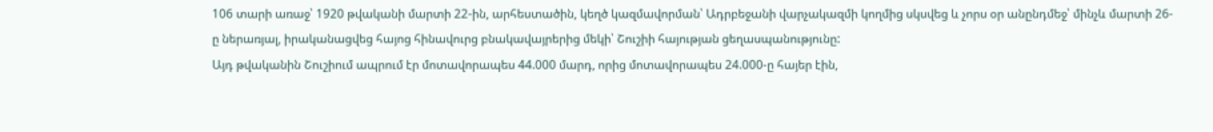106 տարի առաջ՝ 1920 թվականի մարտի 22-ին, արհեստածին, կեղծ կազմավորման՝ Ադրբեջանի վարչակազմի կողմից սկսվեց և չորս օր անընդմեջ՝ մինչև մարտի 26-ը ներառյալ, իրականացվեց հայոց հինավուրց բնակավայրերից մեկի՝ Շուշիի հայության ցեղասպանությունը:
Այդ թվականին Շուշիում ապրում էր մոտավորապես 44.000 մարդ, որից մոտավորապես 24.000-ը հայեր էին,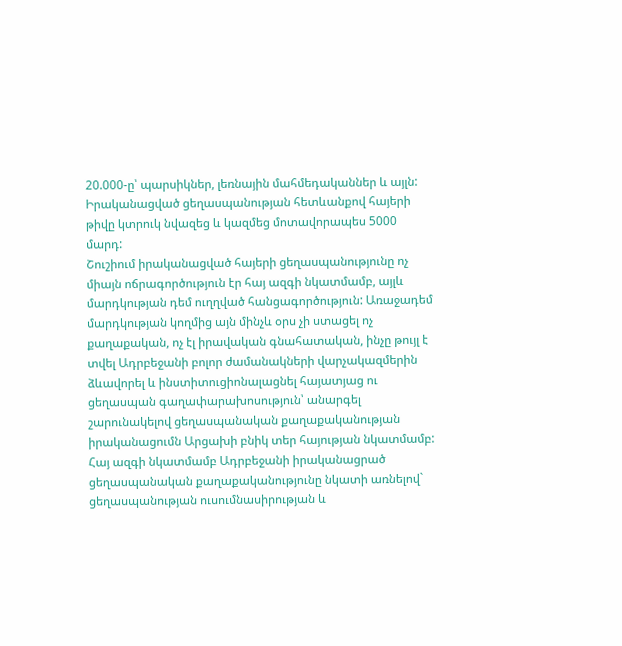20.000-ը՝ պարսիկներ, լեռնային մահմեդականներ և այլն: Իրականացված ցեղասպանության հետևանքով հայերի թիվը կտրուկ նվազեց և կազմեց մոտավորապես 5000 մարդ:
Շուշիում իրականացված հայերի ցեղասպանությունը ոչ միայն ոճրագործություն էր հայ ազգի նկատմամբ, այլև մարդկության դեմ ուղղված հանցագործություն: Առաջադեմ մարդկության կողմից այն մինչև օրս չի ստացել ոչ քաղաքական, ոչ էլ իրավական գնահատական, ինչը թույլ է տվել Ադրբեջանի բոլոր ժամանակների վարչակազմերին ձևավորել և ինստիտուցիոնալացնել հայատյաց ու ցեղասպան գաղափարախոսություն՝ անարգել շարունակելով ցեղասպանական քաղաքականության իրականացումն Արցախի բնիկ տեր հայության նկատմամբ:
Հայ ազգի նկատմամբ Ադրբեջանի իրականացրած ցեղասպանական քաղաքականությունը նկատի առնելով` ցեղասպանության ուսումնասիրության և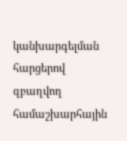կանխարգելման հարցերով զբաղվող համաշխարհային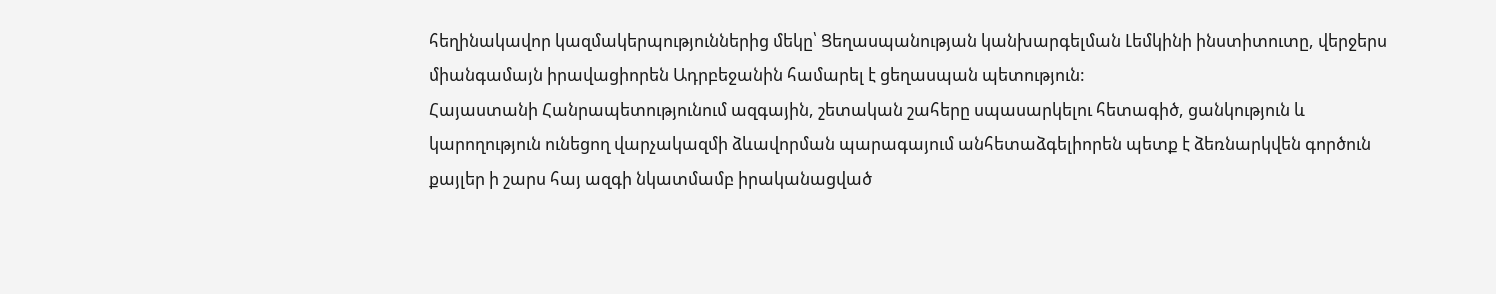հեղինակավոր կազմակերպություններից մեկը՝ Ցեղասպանության կանխարգելման Լեմկինի ինստիտուտը, վերջերս միանգամայն իրավացիորեն Ադրբեջանին համարել է ցեղասպան պետություն:
Հայաստանի Հանրապետությունում ազգային, շետական շահերը սպասարկելու հետագիծ, ցանկություն և կարողություն ունեցող վարչակազմի ձևավորման պարագայում անհետաձգելիորեն պետք է ձեռնարկվեն գործուն քայլեր ի շարս հայ ազգի նկատմամբ իրականացված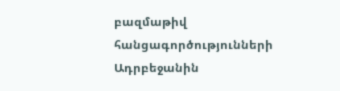բազմաթիվ հանցագործությունների Ադրբեջանին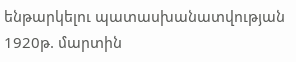ենթարկելու պատասխանատվության 1920թ. մարտին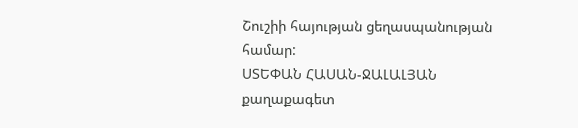Շուշիի հայության ցեղասպանության համար:
ՍՏԵՓԱՆ ՀԱՍԱՆ-ՋԱԼԱԼՅԱՆ
քաղաքագետ